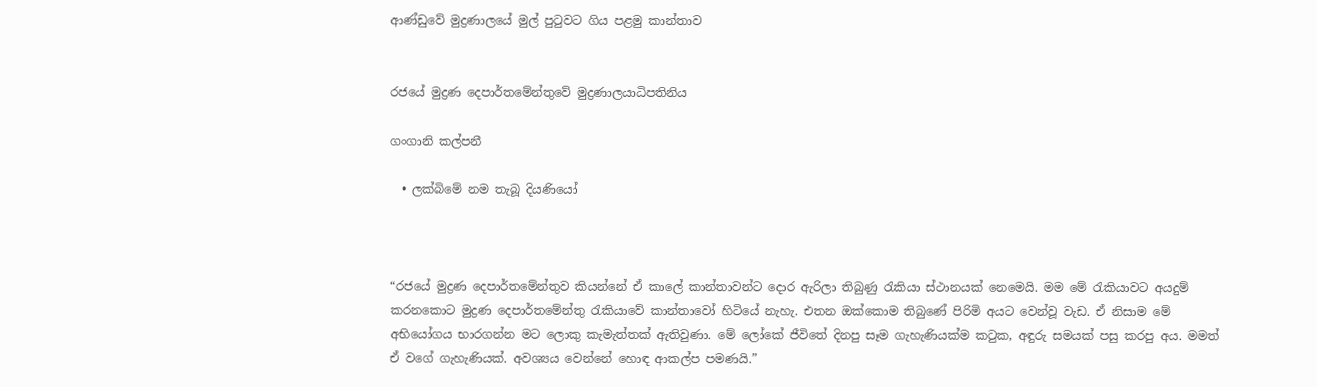ආණ්ඩුවේ මුද්‍රණාලයේ මුල් පුටුවට ගිය පළමු කාන්තාව


රජයේ මුද්‍රණ දෙපාර්තමේන්තුවේ මුද්‍රණාලයාධිපතිනිය

ගංගානි කල්පනී

  • ලක්බිමේ නම තැබූ දියණියෝ



“රජයේ මුද්‍රණ දෙපාර්තමේන්තුව කියන්නේ ඒ කාලේ කාන්තාවන්ට දොර ඇරිලා තිබුණු රැකියා ස්ථානයක් නෙමෙයි. මම මේ රැකියාවට අයදුම් කරනකොට මුද්‍රණ දෙපාර්තමේන්තු රැකියාවේ කාන්තාවෝ හිටියේ නැහැ. එතන ඔක්කොම තිබුණේ පිරිමි අයට වෙන්වූ වැඩ. ඒ නිසාම මේ අභියෝගය භාරගන්න මට ලොකු කැමැත්තක් ඇතිවුණා. මේ ලෝකේ ජීවිතේ දිනපු සෑම ගැහැණියක්ම කටුක, අඳුරු සමයක් පසු කරපු අය. මමත් ඒ වගේ ගැහැණියක්. අවශ්‍යය වෙන්නේ හොඳ ආකල්ප පමණයි.”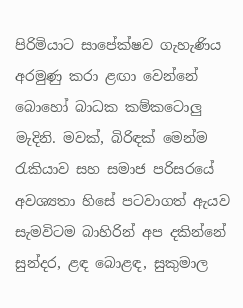පිරිමියාට සාපේක්ෂව ගැහැණිය අරමුණු කරා ළඟා වෙන්නේ බොහෝ බාධක කම්කටොලු මැදිනි. මවක්, බිරිඳක් මෙන්ම රැකියාව සහ සමාජ පරිසරයේ අවශ්‍යතා හිසේ පටවාගත් ඇයව සැමවිටම බාහිරින් අප දකින්නේ සුන්දර, ළඳ බොළඳ, සුකුමාල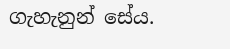ගැහැනුන් සේය.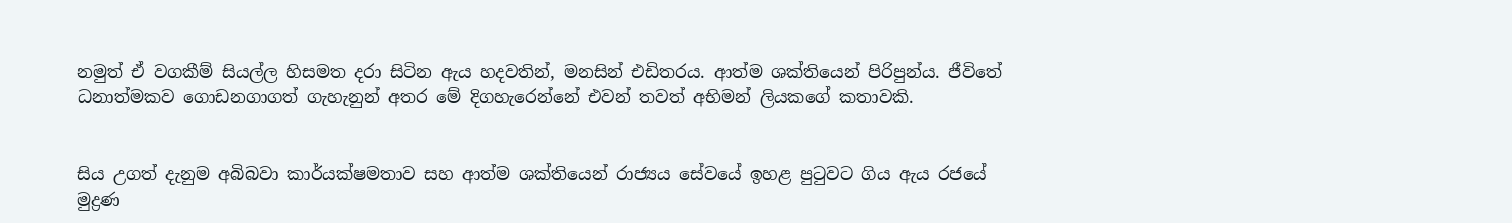නමුත් ඒ වගකීම් සියල්ල හිසමත දරා සිටින ඇය හදවතින්, මනසින් එඩිතරය. ආත්ම ශක්තියෙන් පිරිපුන්ය. ජීවිතේ ධනාත්මකව ගොඩනගාගත් ගැහැනුන් අතර මේ දිගහැරෙන්නේ එවන් තවත් අභිමන් ලියකගේ කතාවකි.


සිය උගත් දැනුම අබිබවා කාර්යක්ෂමතාව සහ ආත්ම ශක්තියෙන් රාජ්‍යය සේවයේ ඉහළ පුටුවට ගිය ඇය රජයේ මුද්‍රණ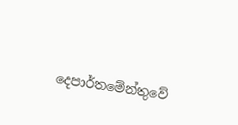දෙපාර්තමේන්තුවේ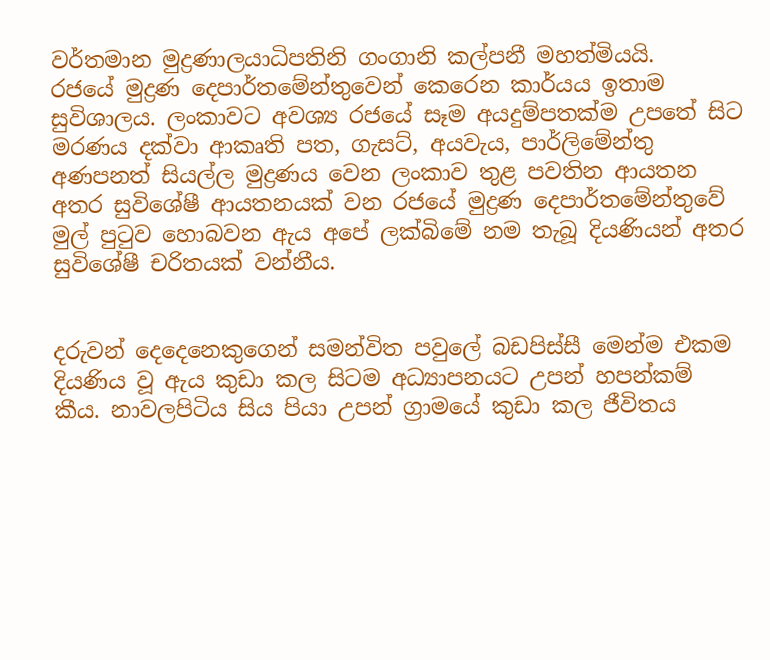වර්තමාන මුද්‍රණාලයාධිපතිනි ගංගානි කල්පනී මහත්මියයි.
රජයේ මුද්‍රණ දෙපාර්තමේන්තුවෙන් කෙරෙන කාර්යය ඉතාම සුවිශාලය. ලංකාවට අවශ්‍ය රජයේ සෑම අයදුම්පතක්ම උපතේ සිට මරණය දක්වා ආකෘති පත, ගැසට්, අයවැය, පාර්ලිමේන්තු අණපනත් සියල්ල මුද්‍රණය වෙන ලංකාව තුළ පවතින ආයතන අතර සුවිශේෂී ආයතනයක් වන රජයේ මුද්‍රණ දෙපාර්තමේන්තුවේ මුල් පුටුව හොබවන ඇය අපේ ලක්බිමේ නම තැබූ දියණියන් අතර සුවිශේෂී චරිතයක් වන්නීය.


දරුවන් දෙදෙනෙකුගෙන් සමන්විත පවුලේ බඩපිස්සී මෙන්ම එකම දියණිය වූ ඇය කුඩා කල සිටම අධ්‍යාපනයට උපන් හපන්කම් කීය. නාවලපිටිය සිය පියා උපන් ග්‍රාමයේ කුඩා කල ජීවිතය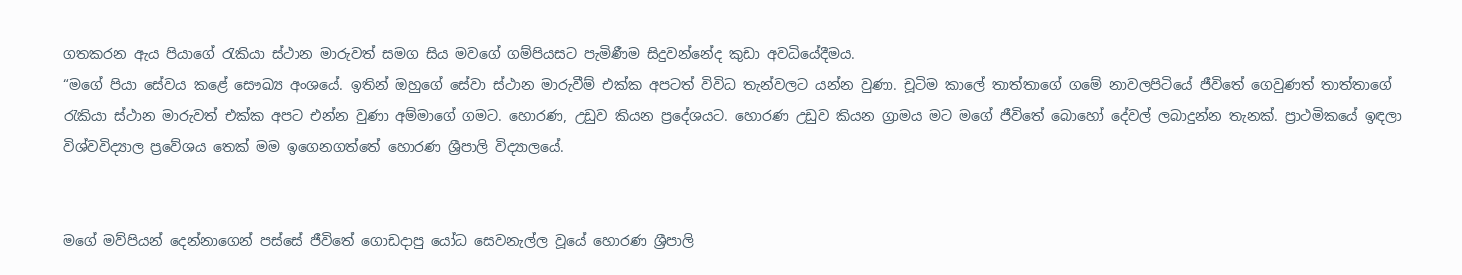ගතකරන ඇය පියාගේ රැකියා ස්ථාන මාරුවත් සමග සිය මවගේ ගම්පියසට පැමිණීම සිදුවන්නේද කුඩා අවධියේදීමය.
“මගේ පියා සේවය කළේ සෞඛ්‍ය අංශයේ. ඉතින් ඔහුගේ සේවා ස්ථාන මාරුවීම් එක්ක අපටත් විවිධ තැන්වලට යන්න වුණා. චූටිම කාලේ තාත්තාගේ ගමේ නාවලපිටියේ ජීවිතේ ගෙවුණත් තාත්තාගේ රැකියා ස්ථාන මාරුවත් එක්ක අපට එන්න වුණා අම්මාගේ ගමට. හොරණ, උඩුව කියන ප්‍රදේශයට. හොරණ උඩුව කියන ග්‍රාමය මට මගේ ජීවිතේ බොහෝ දේවල් ලබාදුන්න තැනක්. ප්‍රාථමිකයේ ඉඳලා විශ්වවිද්‍යාල ප්‍රවේශය තෙක් මම ඉගෙනගත්තේ හොරණ ශ්‍රීපාලි විද්‍යාලයේ.


මගේ මව්පියන් දෙන්නාගෙන් පස්සේ ජීවිතේ ගොඩදාපු යෝධ සෙවනැල්ල වූයේ හොරණ ශ්‍රීපාලි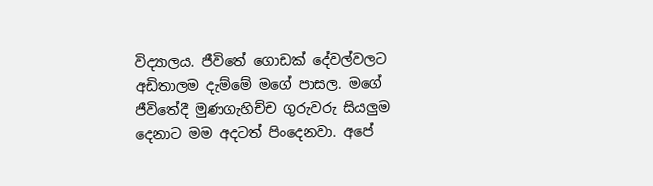විද්‍යාලය. ජීවිතේ ගොඩක් දේවල්වලට අඩිතාලම දැම්මේ මගේ පාසල. මගේ ජීවිතේදී මුණගැහිච්ච ගුරුවරු සියලුම දෙනාට මම අදටත් පිංදෙනවා. අපේ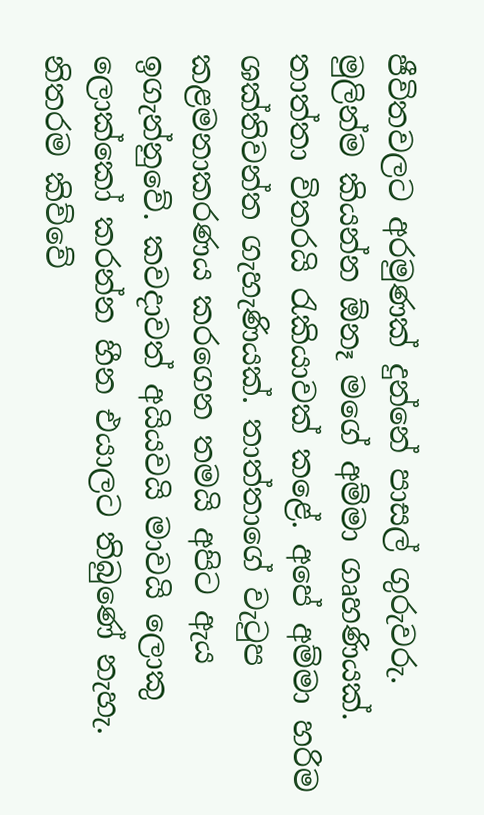ජීවිතවලට අරමුණක් දුන්නේ පාසල් ගුරුවරු.
මුලින්ම කියන්න ඕනෑ මගේ අම්මා ගෘහණියක්. තාත්තා විතරයි රැකියාවක් කළේ. අපේ අම්මා හරිම ශක්තිවන්ත ගැහැණියක්. තාත්තාගේ වැටුප කළමනාකරණය කරගෙන තමයි අපිට ඇය ඉගැන්නුවේ. කවදාවත් අයියවයි මාවයි ලොකු ලොක්කෝ කරන්න හීන එයාලට තිබුණේ නැහැ. නිතරම කිව්වේ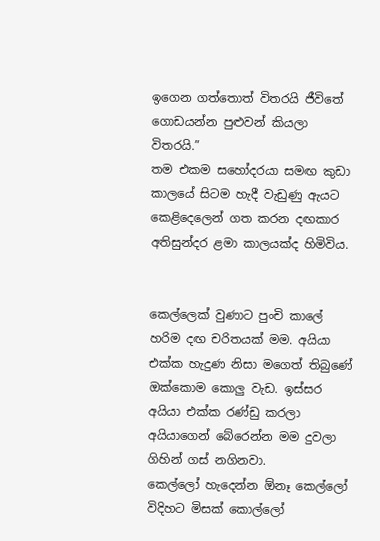ඉගෙන ගත්තොත් විතරයි ජීවිතේ ගොඩයන්න පුළුවන් කියලා විතරයි.”
තම එකම සහෝදරයා සමඟ කුඩා කාලයේ සිටම හැදී වැඩුණු ඇයට කෙළිදෙලෙන් ගත කරන දඟකාර අතිසුන්දර ළමා කාලයක්ද හිමිවිය.


කෙල්ලෙක් වුණාට පුංචි කාලේ හරිම දඟ චරිතයක් මම. අයියා එක්ක හැදුණ නිසා මගෙත් තිබුණේ ඔක්කොම කොලු වැඩ. ඉස්සර අයියා එක්ක රණ්ඩු කරලා අයියාගෙන් බේරෙන්න මම දුවලා ගිහින් ගස් නගිනවා.
කෙල්ලෝ හැදෙන්න ඕනෑ කෙල්ලෝ විදිහට මිසක් කොල්ලෝ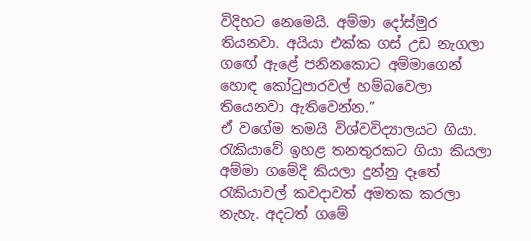විදිහට නෙමෙයි. අම්මා දෝස්මුර තියනවා. අයියා එක්ක ගස් උඩ නැගලා ගඟේ ඇළේ පනිනකොට අම්මාගෙන් හොඳ කෝටුපාරවල් හම්බවෙලා තියෙනවා ඇතිවෙන්න.”
ඒ වගේම තමයි විශ්වවිද්‍යාලයට ගියා. රැකියාවේ ඉහළ තනතුරකට ගියා කියලා අම්මා ගමේදි කියලා දුන්නු දෑතේ රැකියාවල් කවදාවත් අමතක කරලා නැහැ. අදටත් ගමේ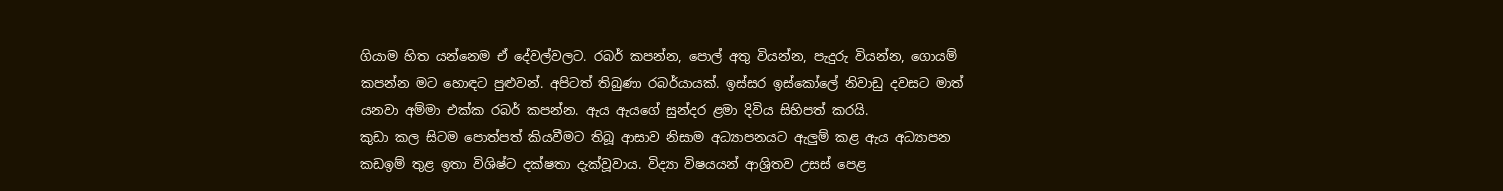ගියාම හිත යන්නෙම ඒ දේවල්වලට. රබර් කපන්න, පොල් අතු වියන්න, පැදුරු වියන්න, ගොයම් කපන්න මට හොඳට පුළුවන්. අපිටත් තිබුණා රබර්යායක්. ඉස්සර ඉස්කෝලේ නිවාඩු දවසට මාත් යනවා අම්මා එක්ක රබර් කපන්න. ඇය ඇයගේ සුන්දර ළමා දිවිය සිහිපත් කරයි.
කුඩා කල සිටම පොත්පත් කියවීමට තිබූ ආසාව නිසාම අධ්‍යාපනයට ඇලුම් කළ ඇය අධ්‍යාපන කඩඉම් තුළ ඉතා විශිෂ්ට දක්ෂතා දැක්වූවාය. විද්‍යා විෂයයන් ආශ්‍රිතව උසස් පෙළ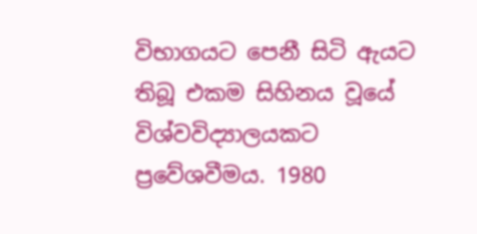විභාගයට පෙනී සිටි ඇයට තිබූ එකම සිහිනය වූයේ විශ්වවිද්‍යාලයකට ප්‍රවේශවීමය. 1980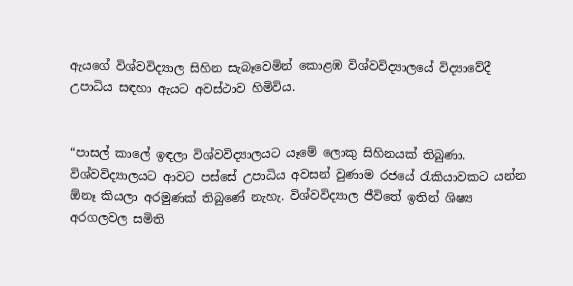ඇයගේ විශ්වවිද්‍යාල සිහින සැබෑවෙමින් කොළඹ විශ්වවිද්‍යාලයේ විද්‍යාවේදී උපාධිය සඳහා ඇයට අවස්ථාව හිමිවිය.


“පාසල් කාලේ ඉඳලා විශ්වවිද්‍යාලයට යෑමේ ලොකු සිහිනයක් තිබුණා. විශ්වවිද්‍යාලයට ආවට පස්සේ උපාධිය අවසන් වුණාම රජයේ රැකියාවකට යන්න ඕනෑ කියලා අරමුණක් තිබුණේ නැහැ. විශ්වවිද්‍යාල ජීවිතේ ඉතින් ශිෂ්‍ය අරගලවල සමිති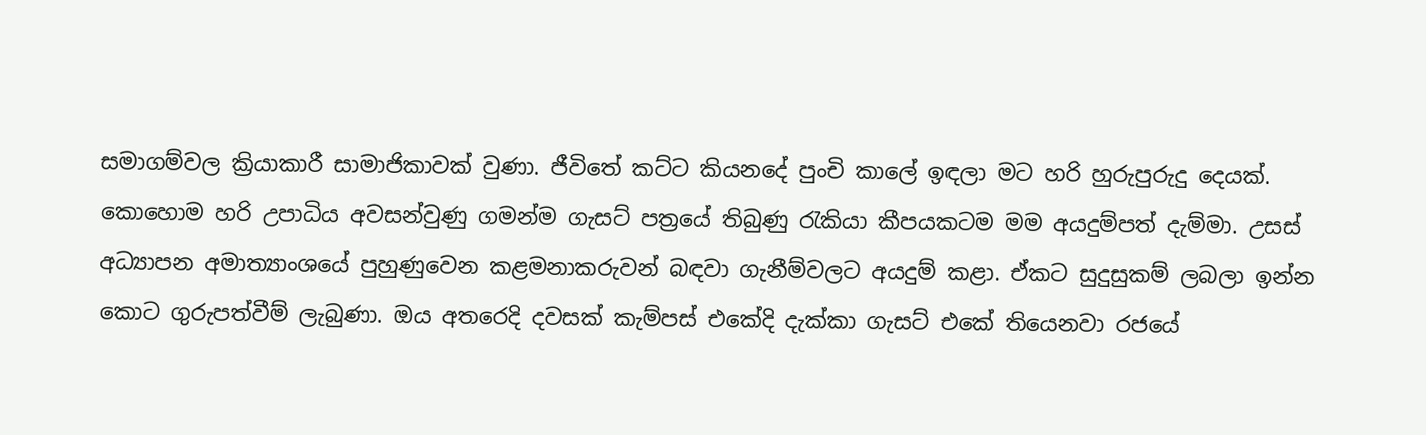සමාගම්වල ක්‍රියාකාරී සාමාජිකාවක් වුණා. ජීවිතේ කට්ට කියනදේ පුංචි කාලේ ඉඳලා මට හරි හුරුපුරුදු දෙයක්. කොහොම හරි උපාධිය අවසන්වුණු ගමන්ම ගැසට් පත්‍රයේ තිබුණු රැකියා කීපයකටම මම අයදුම්පත් දැම්මා. උසස් අධ්‍යාපන අමාත්‍යාංශයේ පුහුණුවෙන කළමනාකරුවන් බඳවා ගැනීම්වලට අයදුම් කළා. ඒකට සුදුසුකම් ලබලා ඉන්න කොට ගුරුපත්වීම් ලැබුණා. ඔය අතරෙදි දවසක් කැම්පස් එකේදි දැක්කා ගැසට් එකේ තියෙනවා රජයේ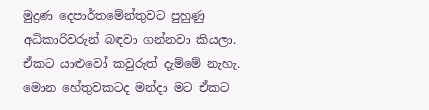මුද්‍රණ දෙපාර්තමේන්තුවට පුහුණු අධිකාරිවරුන් බඳවා ගන්නවා කියලා. ඒකට යාළුවෝ කවුරුත් දැම්මේ නැහැ. මොන හේතුවකටද මන්දා මට ඒකට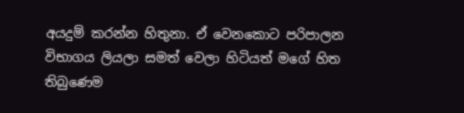අයදුම් කරන්න හිතුනා. ඒ වෙනකොට පරිපාලන විභාගය ලියලා සමත් වෙලා හිටියත් මගේ හිත තිබුණෙම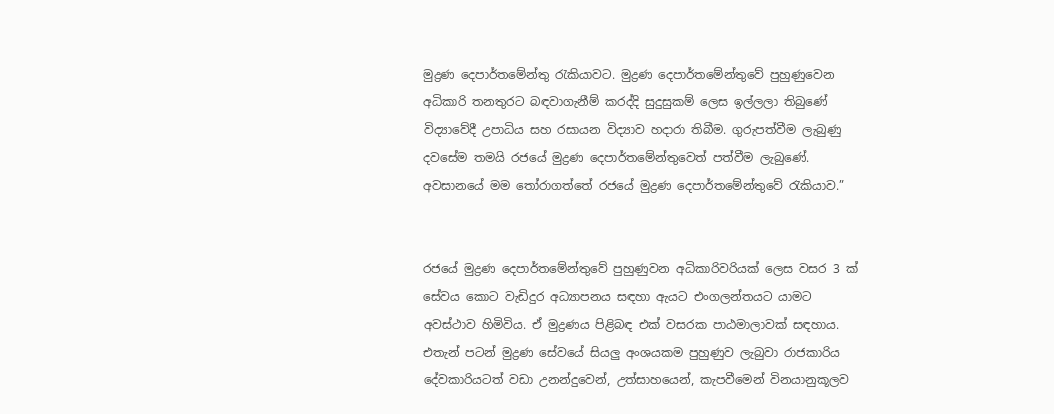මුද්‍රණ දෙපාර්තමේන්තු රැකියාවට. මුද්‍රණ දෙපාර්තමේන්තුවේ පුහුණුවෙන අධිකාරි තනතුරට බඳවාගැනීම් කරද්දි සුදුසුකම් ලෙස ඉල්ලලා තිබුණේ විද්‍යාවේදී උපාධිය සහ රසායන විද්‍යාව හදාරා තිබීම. ගුරුපත්වීම ලැබුණු දවසේම තමයි රජයේ මුද්‍රණ දෙපාර්තමේන්තුවෙත් පත්වීම ලැබුණේ. අවසානයේ මම තෝරාගත්තේ රජයේ මුද්‍රණ දෙපාර්තමේන්තුවේ රැකියාව.”


රජයේ මුද්‍රණ දෙපාර්තමේන්තුවේ පුහුණුවන අධිකාරිවරියක් ලෙස වසර 3 ක් සේවය කොට වැඩිදුර අධ්‍යාපනය සඳහා ඇයට එංගලන්තයට යාමට අවස්ථාව හිමිවිය. ඒ මුද්‍රණය පිළිබඳ එක් වසරක පාඨමාලාවක් සඳහාය. එතැන් පටන් මුද්‍රණ සේවයේ සියලු අංශයකම පුහුණුව ලැබුවා රාජකාරිය දේවකාරියටත් වඩා උනන්දුවෙන්, උත්සාහයෙන්, කැපවීමෙන් විනයානුකූලව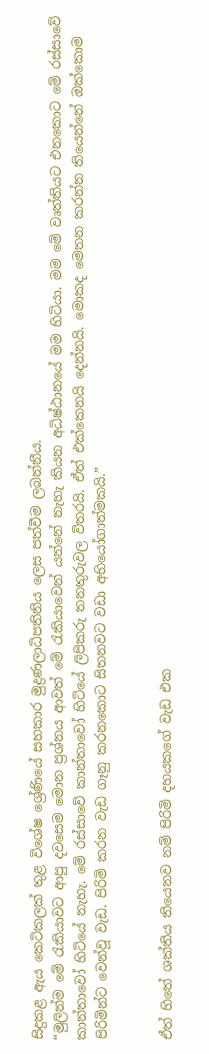සිදුකළ ඇය කෙටිකලක් තුළ විශේෂ ශ්‍රේණියේ සහකාර මුද්‍රණලාධිපතිනිය ලෙස පත්වීම ලබන්නීය.
“මුලින්ම මේ රැකියාවට ආපු දවසෙම මොන ප්‍රශ්නය ආවත් මේ රැකියාවෙන් යන්නේ නැහැ කියන අධිෂ්ඨානයේ මම හිටියා. මම මේ වෘත්තියට එනකොට මේ රස්සාවේ කාන්තාවෝ හිටියේ නැහැ. මේ රස්සාවේ කාන්තාවෝ හිටියේ ලිපිකරු තනතුරුවල විතරයි. ඒත් එක්කෙනයි දෙන්නයි. මොකද මෙතන කරන්න තියෙන්නේ ඔක්කොම පිරිමින්ට වෙන්වූ වැඩ. පිරිමි කරන වැඩ ගෑනු කරනකොට සිතනවට වඩා අභියෝගාත්මකයි.”


ඒත් හිතේ ශක්තිය තියෙනව නම් පිරිමි දහයකගේ වැඩ එක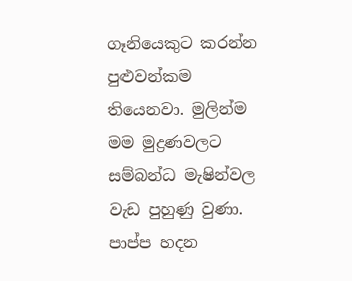ගෑනියෙකුට කරන්න පුළුවන්කම තියෙනවා. මුලින්ම මම මුද්‍රණවලට සම්බන්ධ මැෂින්වල වැඩ පුහුණු වුණා. පාප්ප හදන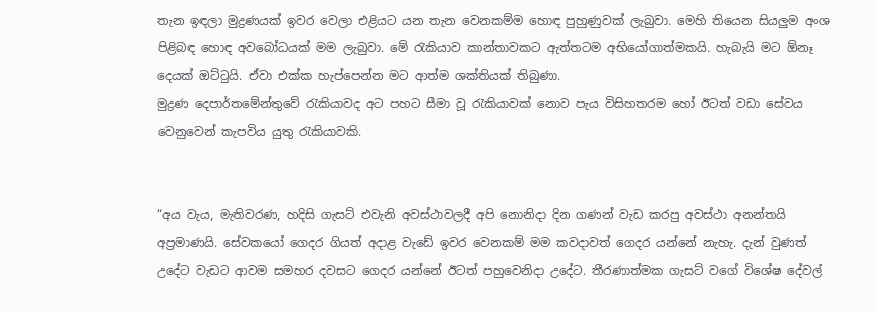තැන ඉඳලා මුද්‍රණයක් ඉවර වෙලා එළියට යන තැන වෙනකම්ම හොඳ පුහුණුවක් ලැබුවා. මෙහි තියෙන සියලුම අංශ පිළිබඳ හොඳ අවබෝධයක් මම ලැබුවා. මේ රැකියාව කාන්තාවකට ඇත්තටම අභියෝගාත්මකයි. හැබැයි මට ඕනෑ දෙයක් ඔට්ටුයි. ඒවා එක්ක හැප්පෙන්න මට ආත්ම ශක්තියක් තිබුණා.
මුද්‍රණ දෙපාර්තමේන්තුවේ රැකියාවද අට පහට සීමා වූ රැකියාවක් නොව පැය විසිහතරම හෝ ඊටත් වඩා සේවය වෙනුවෙන් කැපවිය යුතු රැකියාවකි.


“අය වැය, මැතිවරණ, හදිසි ගැසට් එවැනි අවස්ථාවලදී අපි නොනිදා දින ගණන් වැඩ කරපු අවස්ථා අනන්තයි අප්‍රමාණයි. සේවකයෝ ගෙදර ගියත් අදාළ වැඩේ ඉවර වෙනකම් මම කවදාවත් ගෙදර යන්නේ නැහැ. දැන් වුණත් උදේට වැඩට ආවම සමහර දවසට ගෙදර යන්නේ ඊටත් පහුවෙනිදා උදේට. තීරණාත්මක ගැසට් වගේ විශේෂ දේවල්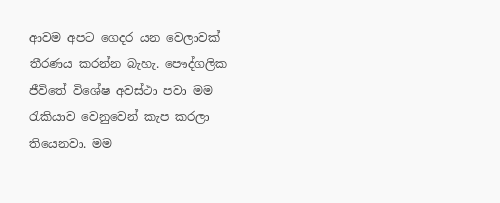ආවම අපට ගෙදර යන වෙලාවක් තීරණය කරන්න බැහැ. පෞද්ගලික ජීවිතේ විශේෂ අවස්ථා පවා මම රැකියාව වෙනුවෙන් කැප කරලා තියෙනවා. මම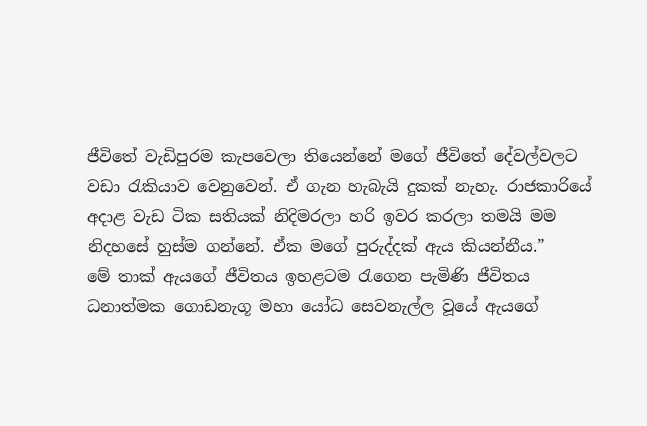ජීවිතේ වැඩිපුරම කැපවෙලා තියෙන්නේ මගේ ජීවිතේ දේවල්වලට වඩා රැකියාව වෙනුවෙන්. ඒ ගැන හැබැයි දුකක් නැහැ. රාජකාරියේ අදාළ වැඩ ටික සතියක් නිදිමරලා හරි ඉවර කරලා තමයි මම නිදහසේ හුස්ම ගන්නේ. ඒක මගේ පුරුද්දක් ඇය කියන්නීය.”
මේ තාක් ඇයගේ ජීවිතය ඉහළටම රැගෙන පැමිණි ජීවිතය ධනාත්මක ගොඩනැගූ මහා යෝධ සෙවනැල්ල වූයේ ඇයගේ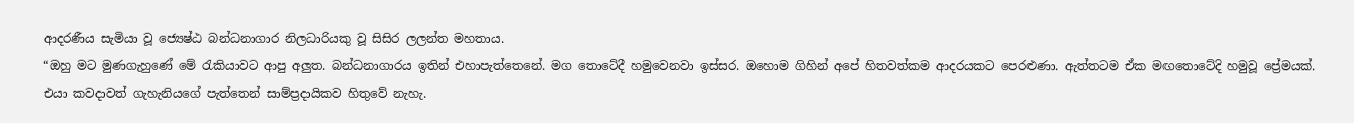ආදරණීය සැමියා වූ ජ්‍යෙෂ්ඨ බන්ධනාගාර නිලධාරියකු වූ සිසිර ලලන්ත මහතාය.
“ඔහු මට මුණගැහුණේ මේ රැකියාවට ආපු අලුත. බන්ධනාගාරය ඉතින් එහාපැත්තෙනේ. මග තොටේදී හමුවෙනවා ඉස්සර. ඔහොම ගිහින් අපේ හිතවත්කම ආදරයකට පෙරළුණා. ඇත්තටම ඒක මඟතොටේදි හමුවූ ප්‍රේමයක්. එයා කවදාවත් ගැහැනියගේ පැත්තෙන් සාම්ප්‍රදායිකව හිතුවේ නැහැ.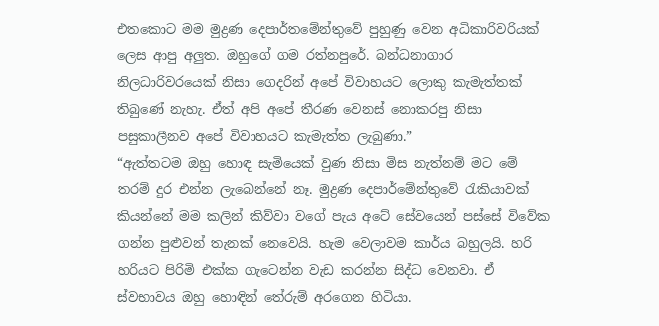එතකොට මම මුද්‍රණ දෙපාර්තමේන්තුවේ පුහුණු වෙන අධිකාරිවරියක් ලෙස ආපු අලු‍ත. ඔහුගේ ගම රත්නපුරේ. බන්ධනාගාර නිලධාරිවරයෙක් නිසා ගෙදරින් අපේ විවාහයට ලොකු කැමැත්තක් තිබුණේ නැහැ. ඒත් අපි අපේ තීරණ වෙනස් නොකරපු නිසා පසුකාලීනව අපේ විවාහයට කැමැත්ත ලැබුණා.”
“ඇත්තටම ඔහු හොඳ සැමියෙක් වුණ නිසා මිස නැත්නම් මට මේ තරම් දුර එන්න ලැබෙන්නේ නෑ. මුද්‍රණ දෙපාර්මේන්තුවේ රැකියාවක් කියන්නේ මම කලින් කිව්වා වගේ පැය අටේ සේවයෙන් පස්සේ විවේක ගන්න පුළුවන් තැනක් නෙවෙයි. හැම වෙලාවම කාර්ය බහුලයි. හරි හරියට පිරිමි එක්ක ගැටෙන්න වැඩ කරන්න සිද්ධ වෙනවා. ඒ ස්වභාවය ඔහු හොඳින් තේරුම් අරගෙන හිටියා.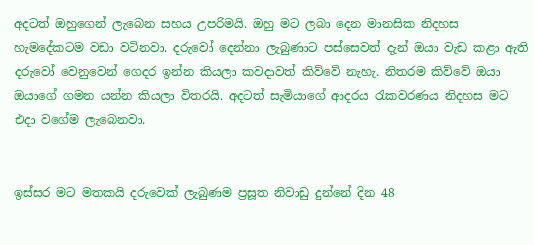අදටත් ඔහුගෙන් ලැබෙන සහය උපරිමයි. ඔහු මට ලබා දෙන මානසික නිදහස හැමදේකටම වඩා වටිනවා. දරුවෝ දෙන්නා ලැබුණාට පස්සෙවත් දැන් ඔයා වැඩ කළා ඇති දරුවෝ වෙනුවෙන් ගෙදර ඉන්න කියලා කවදාවත් කිව්වේ නැහැ. නිතරම කිව්වේ ඔයා ඔයාගේ ගමන යන්න කියලා විතරයි. අදටත් සැමියාගේ ආදරය රැකවරණය නිදහස මට එදා වගේම ලැබෙනවා.


ඉස්සර මට මතකයි දරුවෙක් ලැබුණම ප්‍රසූත නිවාඩු දුන්නේ දින 48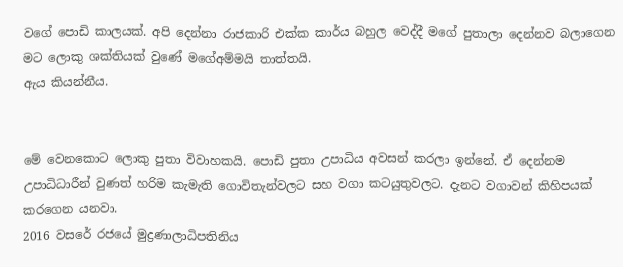වගේ පොඩි කාලයක්. අපි දෙන්නා රාජකාරි එක්ක කාර්ය බහුල වෙද්දී මගේ පුතාලා දෙන්නව බලාගෙන මට ලොකු ශක්තියක් වුණේ මගේඅම්මයි තාත්තයි.
ඇය කියන්නීය.


මේ වෙනකොට ලොකු පුතා විවාහකයි. පොඩි පුතා උපාධිය අවසන් කරලා ඉන්නේ. ඒ දෙන්නම උපාධිධාරීන් වුණත් හරිම කැමැති ගොවිතැන්වලට සහ වගා කටයුතුවලට. දැනට වගාවන් කිහිපයක් කරගෙන යනවා.
2016 වසරේ රජයේ මුද්‍රණාලාධිපතිනිය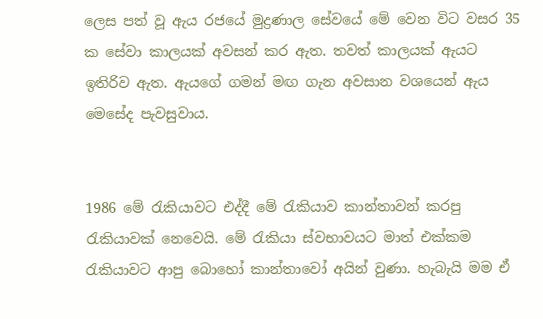ලෙස පත් වූ ඇය රජයේ මුද්‍රණාල සේවයේ මේ වෙන විට වසර 35 ක සේවා කාලයක් අවසන් කර ඇත. තවත් කාලයක් ඇයට ඉතිරිව ඇත. ඇයගේ ගමන් මඟ ගැන අවසාන වශයෙන් ඇය මෙසේද පැවසුවාය.


1986 මේ රැකියාවට එද්දී මේ රැකියාව කාන්තාවන් කරපු රැකියාවක් නෙවෙයි. මේ රැකියා ස්වභාවයට මාත් එක්කම රැකියාවට ආපු බොහෝ කාන්තාවෝ අයින් වුණා. හැබැයි මම ඒ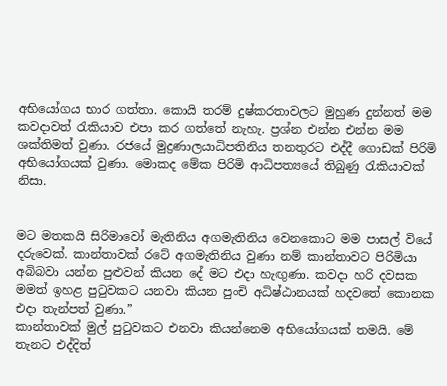අභියෝගය භාර ගත්තා. කොයි තරම් දුෂ්කරතාවලට මුහුණ දුන්නත් මම කවදාවත් රැකියාව එපා කර ගත්තේ නැහැ. ප්‍රශ්න එන්න එන්න මම ශක්තිමත් වුණා. රජයේ මුද්‍රණාලයාධිපතිනිය තනතුරට එද්දී ගොඩක් පිරිමි අභියෝගයක් වුණා. මොකද මේක පිරිමි ආධිපත්‍යයේ තිබුණු රැකියාවක් නිසා.


මට මතකයි සිරිමාවෝ මැතිනිය අගමැතිනිය වෙනකොට මම පාසල් වියේ දරුවෙක්. කාන්තාවක් රටේ අගමැතිනිය වුණා නම් කාන්තාවට පිරිමියා අබිබවා යන්න පුළුවන් කියන දේ මට එදා හැඟු‍ණා. කවදා හරි දවසක මමත් ඉහළ පුටුවකට යනවා කියන පුංචි අධිෂ්ඨානයක් හදවතේ කොනක එදා තැන්පත් වුණා.”
කාන්තාවක් මුල් පුටුවකට එනවා කියන්නෙම අභියෝගයක් තමයි. මේ තැනට එද්දිත්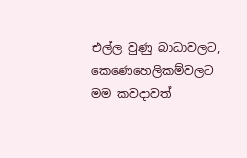එල්ල වුණු බාධාවලට, කෙණෙහෙලිකම්වලට මම කවදාවත්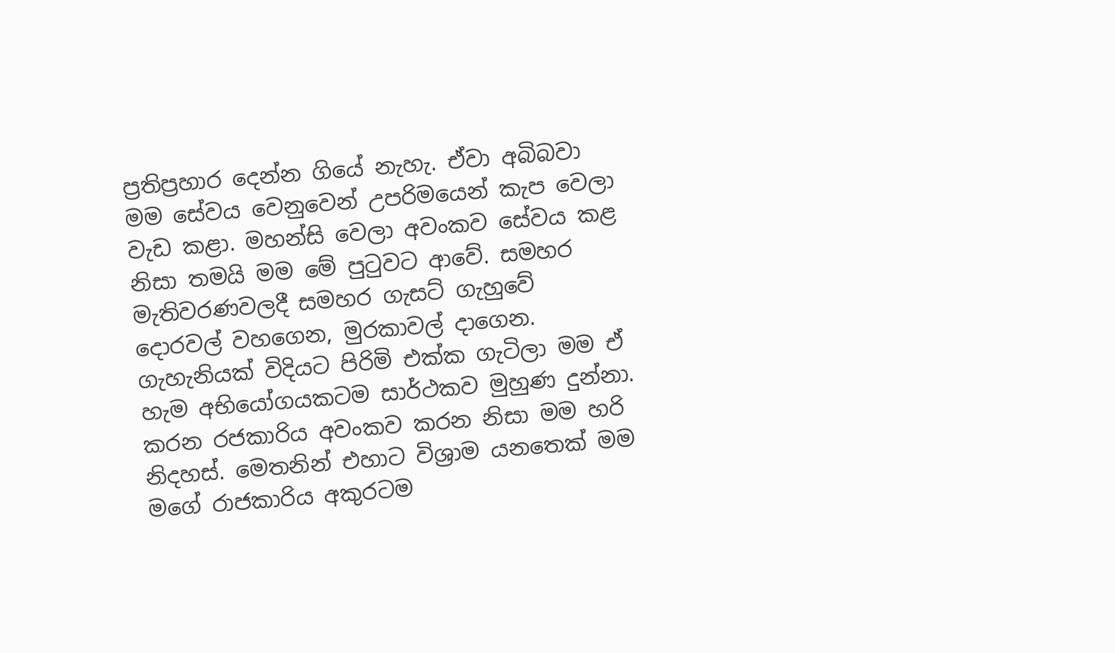ප්‍රතිප්‍රහාර දෙන්න ගියේ නැහැ. ඒවා අබිබවා මම සේවය වෙනුවෙන් උපරිමයෙන් කැප වෙලා වැඩ කළා. මහන්සි වෙලා අවංකව සේවය කළ නිසා තමයි මම මේ පුටුවට ආවේ. සමහර මැතිවරණවලදී සමහර ගැසට් ගැහුවේ දොරවල් වහගෙන, මුරකාවල් දාගෙන. ගැහැනියක් විදියට පිරිමි එක්ක ගැටිලා මම ඒ හැම අභියෝගයකටම සාර්ථකව මුහුණ දුන්නා. කරන රජකාරිය අවංකව කරන නිසා මම හරි නිදහස්. මෙතනින් එහාට විශ්‍රාම යනතෙක් මම මගේ රාජකාරිය අකුරටම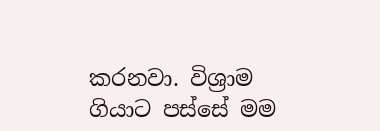කරනවා. විශ්‍රාම ගියාට පස්සේ මම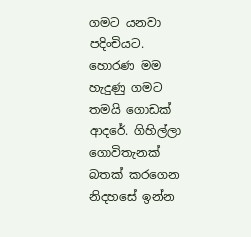ගමට යනවා පදිංචියට. හොරණ මම හැදුණු ගමට තමයි ගොඩක් ආදරේ. ගිහිල්ලා ගොවිතැනක් බතක් කරගෙන නිදහසේ ඉන්න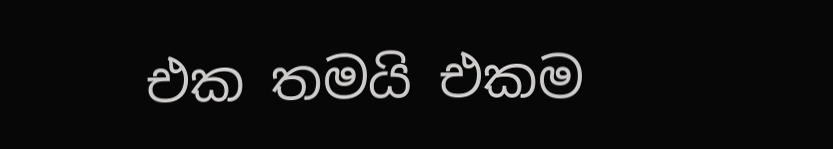එක තමයි එකම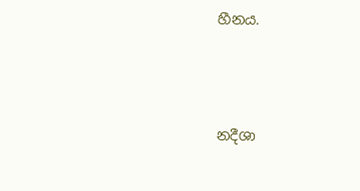හීනය.





නදීශා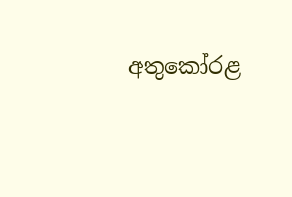අතුකෝරළ